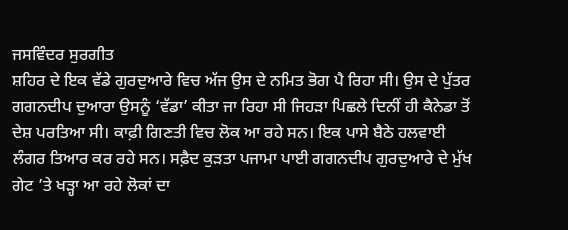ਜਸਵਿੰਦਰ ਸੁਰਗੀਤ
ਸ਼ਹਿਰ ਦੇ ਇਕ ਵੱਡੇ ਗੁਰਦੁਆਰੇ ਵਿਚ ਅੱਜ ਉਸ ਦੇ ਨਮਿਤ ਭੋਗ ਪੈ ਰਿਹਾ ਸੀ। ਉਸ ਦੇ ਪੁੱਤਰ ਗਗਨਦੀਪ ਦੁਆਰਾ ਉਸਨੂੰ ‘ਵੱਡਾ’ ਕੀਤਾ ਜਾ ਰਿਹਾ ਸੀ ਜਿਹੜਾ ਪਿਛਲੇ ਦਿਨੀਂ ਹੀ ਕੈਨੇਡਾ ਤੋਂ ਦੇਸ਼ ਪਰਤਿਆ ਸੀ। ਕਾਫ਼ੀ ਗਿਣਤੀ ਵਿਚ ਲੋਕ ਆ ਰਹੇ ਸਨ। ਇਕ ਪਾਸੇ ਬੈਠੇ ਹਲਵਾਈ ਲੰਗਰ ਤਿਆਰ ਕਰ ਰਹੇ ਸਨ। ਸਫ਼ੈਦ ਕੁੜਤਾ ਪਜਾਮਾ ਪਾਈ ਗਗਨਦੀਪ ਗੁਰਦੁਆਰੇ ਦੇ ਮੁੱਖ ਗੇਟ ’ਤੇ ਖੜ੍ਹਾ ਆ ਰਹੇ ਲੋਕਾਂ ਦਾ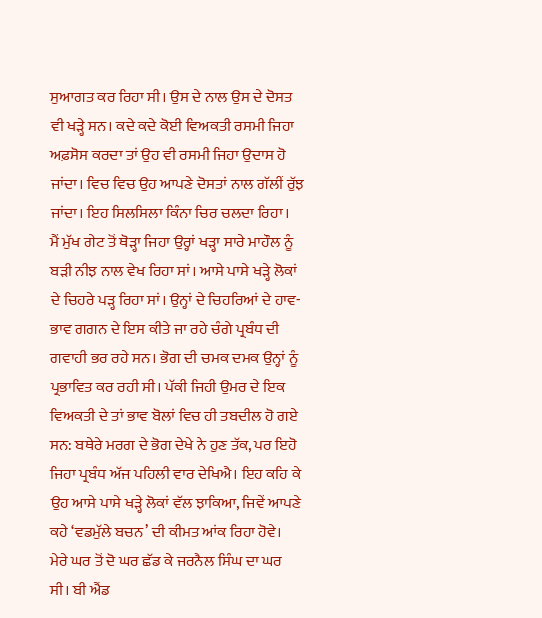ਸੁਆਗਤ ਕਰ ਰਿਹਾ ਸੀ। ਉਸ ਦੇ ਨਾਲ ਉਸ ਦੇ ਦੋਸਤ ਵੀ ਖੜ੍ਹੇ ਸਨ। ਕਦੇ ਕਦੇ ਕੋਈ ਵਿਅਕਤੀ ਰਸਮੀ ਜਿਹਾ ਅਫ਼ਸੋਸ ਕਰਦਾ ਤਾਂ ਉਹ ਵੀ ਰਸਮੀ ਜਿਹਾ ਉਦਾਸ ਹੋ ਜਾਂਦਾ। ਵਿਚ ਵਿਚ ਉਹ ਆਪਣੇ ਦੋਸਤਾਂ ਨਾਲ ਗੱਲੀਂ ਰੁੱਝ ਜਾਂਦਾ। ਇਹ ਸਿਲਸਿਲਾ ਕਿੰਨਾ ਚਿਰ ਚਲਦਾ ਰਿਹਾ।
ਮੈਂ ਮੁੱਖ ਗੇਟ ਤੋਂ ਥੋੜ੍ਹਾ ਜਿਹਾ ਉਰ੍ਹਾਂ ਖੜ੍ਹਾ ਸਾਰੇ ਮਾਹੌਲ ਨੂੰ ਬੜੀ ਨੀਝ ਨਾਲ ਵੇਖ ਰਿਹਾ ਸਾਂ। ਆਸੇ ਪਾਸੇ ਖੜ੍ਹੇ ਲੋਕਾਂ ਦੇ ਚਿਹਰੇ ਪੜ੍ਹ ਰਿਹਾ ਸਾਂ। ਉਨ੍ਹਾਂ ਦੇ ਚਿਹਰਿਆਂ ਦੇ ਹਾਵ-ਭਾਵ ਗਗਨ ਦੇ ਇਸ ਕੀਤੇ ਜਾ ਰਹੇ ਚੰਗੇ ਪ੍ਰਬੰਧ ਦੀ ਗਵਾਹੀ ਭਰ ਰਹੇ ਸਨ। ਭੋਗ ਦੀ ਚਮਕ ਦਮਕ ਉਨ੍ਹਾਂ ਨੂੰ ਪ੍ਰਭਾਵਿਤ ਕਰ ਰਹੀ ਸੀ। ਪੱਕੀ ਜਿਹੀ ਉਮਰ ਦੇ ਇਕ ਵਿਅਕਤੀ ਦੇ ਤਾਂ ਭਾਵ ਬੋਲਾਂ ਵਿਚ ਹੀ ਤਬਦੀਲ ਹੋ ਗਏ ਸਨ: ਬਥੇਰੇ ਮਰਗ ਦੇ ਭੋਗ ਦੇਖੇ ਨੇ ਹੁਣ ਤੱਕ, ਪਰ ਇਹੋ ਜਿਹਾ ਪ੍ਰਬੰਧ ਅੱਜ ਪਹਿਲੀ ਵਾਰ ਦੇਖਿਐ। ਇਹ ਕਹਿ ਕੇ ਉਹ ਆਸੇ ਪਾਸੇ ਖੜ੍ਹੇ ਲੋਕਾਂ ਵੱਲ ਝਾਕਿਆ, ਜਿਵੇਂ ਆਪਣੇ ਕਹੇ ‘ਵਡਮੁੱਲੇ ਬਚਨ’ ਦੀ ਕੀਮਤ ਆਂਕ ਰਿਹਾ ਹੋਵੇ।
ਮੇਰੇ ਘਰ ਤੋਂ ਦੋ ਘਰ ਛੱਡ ਕੇ ਜਰਨੈਲ ਸਿੰਘ ਦਾ ਘਰ ਸੀ। ਬੀ ਐਂਡ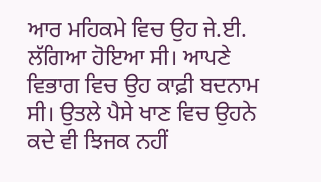ਆਰ ਮਹਿਕਮੇ ਵਿਚ ਉਹ ਜੇ.ਈ. ਲੱਗਿਆ ਹੋਇਆ ਸੀ। ਆਪਣੇ ਵਿਭਾਗ ਵਿਚ ਉਹ ਕਾਫ਼ੀ ਬਦਨਾਮ ਸੀ। ਉਤਲੇ ਪੈਸੇ ਖਾਣ ਵਿਚ ਉਹਨੇ ਕਦੇ ਵੀ ਝਿਜਕ ਨਹੀਂ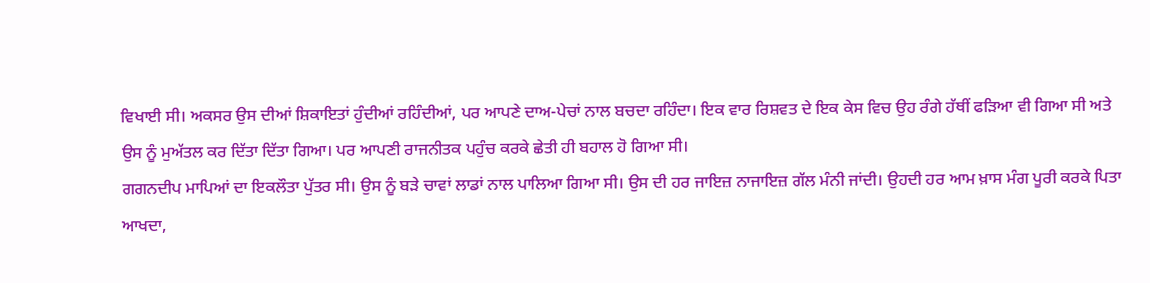ਵਿਖਾਈ ਸੀ। ਅਕਸਰ ਉਸ ਦੀਆਂ ਸ਼ਿਕਾਇਤਾਂ ਹੁੰਦੀਆਂ ਰਹਿੰਦੀਆਂ, ਪਰ ਆਪਣੇ ਦਾਅ-ਪੇਚਾਂ ਨਾਲ ਬਚਦਾ ਰਹਿੰਦਾ। ਇਕ ਵਾਰ ਰਿਸ਼ਵਤ ਦੇ ਇਕ ਕੇਸ ਵਿਚ ਉਹ ਰੰਗੇ ਹੱਥੀਂ ਫੜਿਆ ਵੀ ਗਿਆ ਸੀ ਅਤੇ ਉਸ ਨੂੰ ਮੁਅੱਤਲ ਕਰ ਦਿੱਤਾ ਦਿੱਤਾ ਗਿਆ। ਪਰ ਆਪਣੀ ਰਾਜਨੀਤਕ ਪਹੁੰਚ ਕਰਕੇ ਛੇਤੀ ਹੀ ਬਹਾਲ ਹੋ ਗਿਆ ਸੀ।
ਗਗਨਦੀਪ ਮਾਪਿਆਂ ਦਾ ਇਕਲੌਤਾ ਪੁੱਤਰ ਸੀ। ਉਸ ਨੂੰ ਬੜੇ ਚਾਵਾਂ ਲਾਡਾਂ ਨਾਲ ਪਾਲਿਆ ਗਿਆ ਸੀ। ਉਸ ਦੀ ਹਰ ਜਾਇਜ਼ ਨਾਜਾਇਜ਼ ਗੱਲ ਮੰਨੀ ਜਾਂਦੀ। ਉਹਦੀ ਹਰ ਆਮ ਖ਼ਾਸ ਮੰਗ ਪੂਰੀ ਕਰਕੇ ਪਿਤਾ ਆਖਦਾ,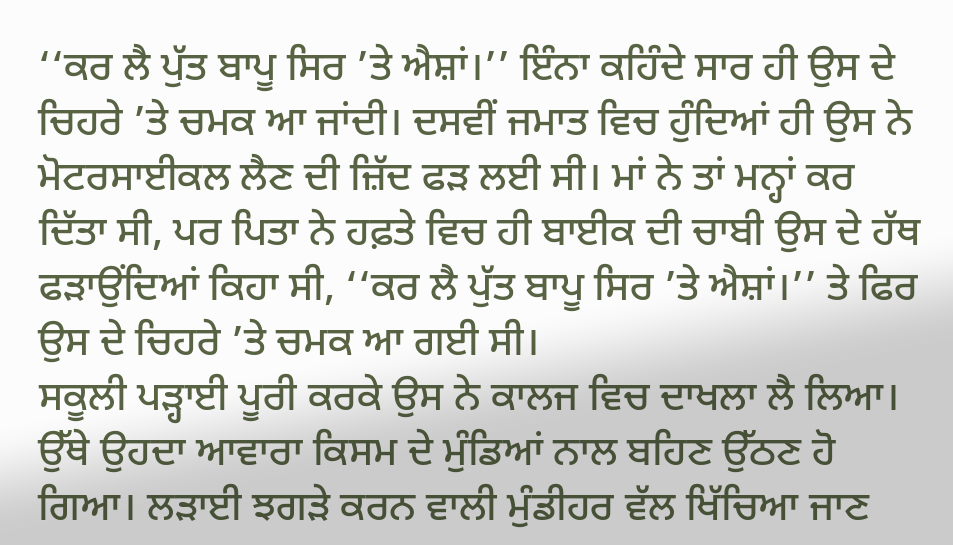‘‘ਕਰ ਲੈ ਪੁੱਤ ਬਾਪੂ ਸਿਰ ’ਤੇ ਐਸ਼ਾਂ।’’ ਇੰਨਾ ਕਹਿੰਦੇ ਸਾਰ ਹੀ ਉਸ ਦੇ ਚਿਹਰੇ ’ਤੇ ਚਮਕ ਆ ਜਾਂਦੀ। ਦਸਵੀਂ ਜਮਾਤ ਵਿਚ ਹੁੰਦਿਆਂ ਹੀ ਉਸ ਨੇ ਮੋਟਰਸਾਈਕਲ ਲੈਣ ਦੀ ਜ਼ਿੱਦ ਫੜ ਲਈ ਸੀ। ਮਾਂ ਨੇ ਤਾਂ ਮਨ੍ਹਾਂ ਕਰ ਦਿੱਤਾ ਸੀ, ਪਰ ਪਿਤਾ ਨੇ ਹਫ਼ਤੇ ਵਿਚ ਹੀ ਬਾਈਕ ਦੀ ਚਾਬੀ ਉਸ ਦੇ ਹੱਥ ਫੜਾਉਂਦਿਆਂ ਕਿਹਾ ਸੀ, ‘‘ਕਰ ਲੈ ਪੁੱਤ ਬਾਪੂ ਸਿਰ ’ਤੇ ਐਸ਼ਾਂ।’’ ਤੇ ਫਿਰ ਉਸ ਦੇ ਚਿਹਰੇ ’ਤੇ ਚਮਕ ਆ ਗਈ ਸੀ।
ਸਕੂਲੀ ਪੜ੍ਹਾਈ ਪੂਰੀ ਕਰਕੇ ਉਸ ਨੇ ਕਾਲਜ ਵਿਚ ਦਾਖਲਾ ਲੈ ਲਿਆ। ਉੱਥੇ ਉਹਦਾ ਆਵਾਰਾ ਕਿਸਮ ਦੇ ਮੁੰਡਿਆਂ ਨਾਲ ਬਹਿਣ ਉੱਠਣ ਹੋ ਗਿਆ। ਲੜਾਈ ਝਗੜੇ ਕਰਨ ਵਾਲੀ ਮੁੰਡੀਹਰ ਵੱਲ ਖਿੱਚਿਆ ਜਾਣ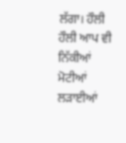ਲੱਗਾ। ਹੌਲੀ ਹੌਲੀ ਆਪ ਵੀ ਨਿੱਕੀਆਂ ਮੋਟੀਆਂ ਲੜਾਈਆਂ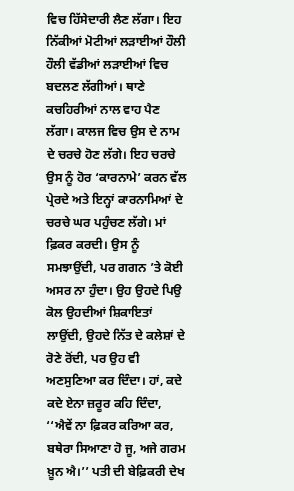ਵਿਚ ਹਿੱਸੇਦਾਰੀ ਲੈਣ ਲੱਗਾ। ਇਹ ਨਿੱਕੀਆਂ ਮੋਟੀਆਂ ਲੜਾਈਆਂ ਹੌਲੀ ਹੌਲੀ ਵੱਡੀਆਂ ਲੜਾਈਆਂ ਵਿਚ ਬਦਲਣ ਲੱਗੀਆਂ। ਥਾਣੇ ਕਚਹਿਰੀਆਂ ਨਾਲ ਵਾਹ ਪੈਣ ਲੱਗਾ। ਕਾਲਜ ਵਿਚ ਉਸ ਦੇ ਨਾਮ ਦੇ ਚਰਚੇ ਹੋਣ ਲੱਗੇ। ਇਹ ਚਰਚੇ ਉਸ ਨੂੰ ਹੋਰ ‘ਕਾਰਨਾਮੇ’ ਕਰਨ ਵੱਲ ਪ੍ਰੇਰਦੇ ਅਤੇ ਇਨ੍ਹਾਂ ਕਾਰਨਾਮਿਆਂ ਦੇ ਚਰਚੇ ਘਰ ਪਹੁੰਚਣ ਲੱਗੇ। ਮਾਂ ਫ਼ਿਕਰ ਕਰਦੀ। ਉਸ ਨੂੰ ਸਮਝਾਉਂਦੀ, ਪਰ ਗਗਨ ’ਤੇ ਕੋਈ ਅਸਰ ਨਾ ਹੁੰਦਾ। ਉਹ ਉਹਦੇ ਪਿਉ ਕੋਲ ਉਹਦੀਆਂ ਸ਼ਿਕਾਇਤਾਂ ਲਾਉਂਦੀ, ਉਹਦੇ ਨਿੱਤ ਦੇ ਕਲੇਸ਼ਾਂ ਦੇ ਰੋਣੇ ਰੋਂਦੀ, ਪਰ ਉਹ ਵੀ ਅਣਸੁਣਿਆ ਕਰ ਦਿੰਦਾ। ਹਾਂ, ਕਦੇ ਕਦੇ ਏਨਾ ਜ਼ਰੂਰ ਕਹਿ ਦਿੰਦਾ, ‘‘ਐਵੇਂ ਨਾ ਫ਼ਿਕਰ ਕਰਿਆ ਕਰ, ਬਥੇਰਾ ਸਿਆਣਾ ਹੋ ਜੂ, ਅਜੇ ਗਰਮ ਖ਼ੂਨ ਐ।’’ ਪਤੀ ਦੀ ਬੇਫ਼ਿਕਰੀ ਦੇਖ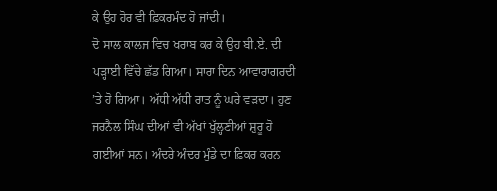ਕੇ ਉਹ ਹੋਰ ਵੀ ਫ਼ਿਕਰਮੰਦ ਹੋ ਜਾਂਦੀ।
ਦੋ ਸਾਲ ਕਾਲਜ ਵਿਚ ਖਰਾਬ ਕਰ ਕੇ ਉਹ ਬੀ.ਏ. ਦੀ ਪੜ੍ਹਾਈ ਵਿੱਚੇ ਛੱਡ ਗਿਆ। ਸਾਰਾ ਦਿਨ ਆਵਾਰਾਗਰਦੀ ’ਤੇ ਹੋ ਗਿਆ। ਅੱਧੀ ਅੱਧੀ ਰਾਤ ਨੂੰ ਘਰੇ ਵੜਦਾ। ਹੁਣ ਜਰਨੈਲ ਸਿੰਘ ਦੀਆਂ ਵੀ ਅੱਖਾਂ ਖੁੱਲ੍ਹਣੀਆਂ ਸ਼ੁਰੂ ਹੋ ਗਈਆਂ ਸਨ। ਅੰਦਰੇ ਅੰਦਰ ਮੁੰਡੇ ਦਾ ਫ਼ਿਕਰ ਕਰਨ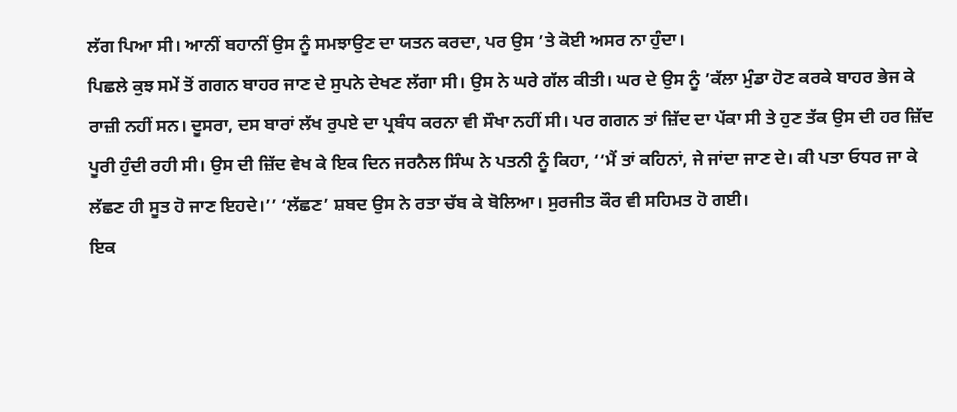ਲੱਗ ਪਿਆ ਸੀ। ਆਨੀਂ ਬਹਾਨੀਂ ਉਸ ਨੂੰ ਸਮਝਾਉਣ ਦਾ ਯਤਨ ਕਰਦਾ, ਪਰ ਉਸ ’ਤੇ ਕੋਈ ਅਸਰ ਨਾ ਹੁੰਦਾ।
ਪਿਛਲੇ ਕੁਝ ਸਮੇਂ ਤੋਂ ਗਗਨ ਬਾਹਰ ਜਾਣ ਦੇ ਸੁਪਨੇ ਦੇਖਣ ਲੱਗਾ ਸੀ। ਉਸ ਨੇ ਘਰੇ ਗੱਲ ਕੀਤੀ। ਘਰ ਦੇ ਉਸ ਨੂੰ ’ਕੱਲਾ ਮੁੰਡਾ ਹੋਣ ਕਰਕੇ ਬਾਹਰ ਭੇਜ ਕੇ ਰਾਜ਼ੀ ਨਹੀਂ ਸਨ। ਦੂਸਰਾ, ਦਸ ਬਾਰਾਂ ਲੱਖ ਰੁਪਏ ਦਾ ਪ੍ਰਬੰਧ ਕਰਨਾ ਵੀ ਸੌਖਾ ਨਹੀਂ ਸੀ। ਪਰ ਗਗਨ ਤਾਂ ਜ਼ਿੱਦ ਦਾ ਪੱਕਾ ਸੀ ਤੇ ਹੁਣ ਤੱਕ ਉਸ ਦੀ ਹਰ ਜ਼ਿੱਦ ਪੂਰੀ ਹੁੰਦੀ ਰਹੀ ਸੀ। ਉਸ ਦੀ ਜ਼ਿੱਦ ਵੇਖ ਕੇ ਇਕ ਦਿਨ ਜਰਨੈਲ ਸਿੰਘ ਨੇ ਪਤਨੀ ਨੂੰ ਕਿਹਾ, ‘‘ਮੈਂ ਤਾਂ ਕਹਿਨਾਂ, ਜੇ ਜਾਂਦਾ ਜਾਣ ਦੇ। ਕੀ ਪਤਾ ਓਧਰ ਜਾ ਕੇ ਲੱਛਣ ਹੀ ਸੂਤ ਹੋ ਜਾਣ ਇਹਦੇ।’’ ‘ਲੱਛਣ’ ਸ਼ਬਦ ਉਸ ਨੇ ਰਤਾ ਚੱਬ ਕੇ ਬੋਲਿਆ। ਸੁਰਜੀਤ ਕੌਰ ਵੀ ਸਹਿਮਤ ਹੋ ਗਈ।
ਇਕ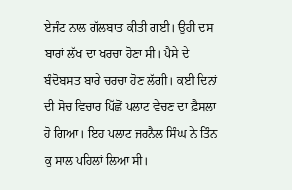ਏਜੰਟ ਨਾਲ ਗੱਲਬਾਤ ਕੀਤੀ ਗਈ। ਉਹੀ ਦਸ ਬਾਰਾਂ ਲੱਖ ਦਾ ਖਰਚਾ ਹੋਣਾ ਸੀ। ਪੈਸੇ ਦੇ ਬੰਦੋਬਸਤ ਬਾਰੇ ਚਰਚਾ ਹੋਣ ਲੱਗੀ। ਕਈ ਦਿਨਾਂ ਦੀ ਸੋਚ ਵਿਚਾਰ ਪਿੱਛੋਂ ਪਲਾਟ ਵੇਚਣ ਦਾ ਫ਼ੈਸਲਾ ਹੋ ਗਿਆ। ਇਹ ਪਲਾਟ ਜਰਨੈਲ ਸਿੰਘ ਨੇ ਤਿੰਨ ਕੁ ਸਾਲ ਪਹਿਲਾਂ ਲਿਆ ਸੀ।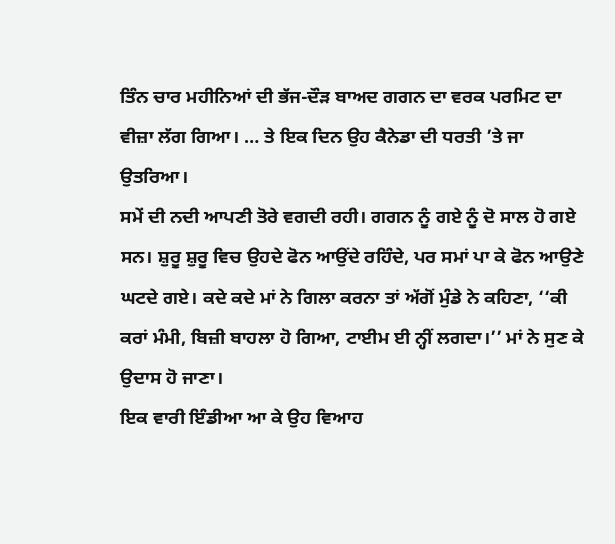ਤਿੰਨ ਚਾਰ ਮਹੀਨਿਆਂ ਦੀ ਭੱਜ-ਦੌੜ ਬਾਅਦ ਗਗਨ ਦਾ ਵਰਕ ਪਰਮਿਟ ਦਾ ਵੀਜ਼ਾ ਲੱਗ ਗਿਆ। … ਤੇ ਇਕ ਦਿਨ ਉਹ ਕੈਨੇਡਾ ਦੀ ਧਰਤੀ ’ਤੇ ਜਾ ਉਤਰਿਆ।
ਸਮੇਂ ਦੀ ਨਦੀ ਆਪਣੀ ਤੋਰੇ ਵਗਦੀ ਰਹੀ। ਗਗਨ ਨੂੰ ਗਏ ਨੂੰ ਦੋ ਸਾਲ ਹੋ ਗਏ ਸਨ। ਸ਼ੁਰੂ ਸ਼ੁਰੂ ਵਿਚ ਉਹਦੇ ਫੋਨ ਆਉਂਦੇ ਰਹਿੰਦੇ, ਪਰ ਸਮਾਂ ਪਾ ਕੇ ਫੋਨ ਆਉਣੇ ਘਟਦੇ ਗਏ। ਕਦੇ ਕਦੇ ਮਾਂ ਨੇ ਗਿਲਾ ਕਰਨਾ ਤਾਂ ਅੱਗੋਂ ਮੁੰਡੇ ਨੇ ਕਹਿਣਾ, ‘‘ਕੀ ਕਰਾਂ ਮੰਮੀ, ਬਿਜ਼ੀ ਬਾਹਲਾ ਹੋ ਗਿਆ, ਟਾਈਮ ਈ ਨ੍ਹੀਂ ਲਗਦਾ।’’ ਮਾਂ ਨੇ ਸੁਣ ਕੇ ਉਦਾਸ ਹੋ ਜਾਣਾ।
ਇਕ ਵਾਰੀ ਇੰਡੀਆ ਆ ਕੇ ਉਹ ਵਿਆਹ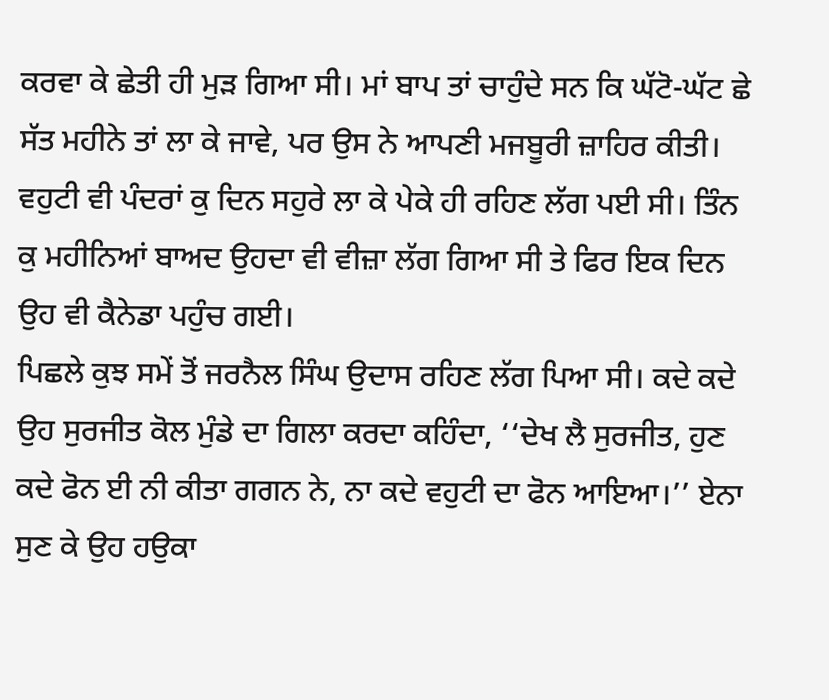ਕਰਵਾ ਕੇ ਛੇਤੀ ਹੀ ਮੁੜ ਗਿਆ ਸੀ। ਮਾਂ ਬਾਪ ਤਾਂ ਚਾਹੁੰਦੇ ਸਨ ਕਿ ਘੱਟੋ-ਘੱਟ ਛੇ ਸੱਤ ਮਹੀਨੇ ਤਾਂ ਲਾ ਕੇ ਜਾਵੇ, ਪਰ ਉਸ ਨੇ ਆਪਣੀ ਮਜਬੂਰੀ ਜ਼ਾਹਿਰ ਕੀਤੀ। ਵਹੁਟੀ ਵੀ ਪੰਦਰਾਂ ਕੁ ਦਿਨ ਸਹੁਰੇ ਲਾ ਕੇ ਪੇਕੇ ਹੀ ਰਹਿਣ ਲੱਗ ਪਈ ਸੀ। ਤਿੰਨ ਕੁ ਮਹੀਨਿਆਂ ਬਾਅਦ ਉਹਦਾ ਵੀ ਵੀਜ਼ਾ ਲੱਗ ਗਿਆ ਸੀ ਤੇ ਫਿਰ ਇਕ ਦਿਨ ਉਹ ਵੀ ਕੈਨੇਡਾ ਪਹੁੰਚ ਗਈ।
ਪਿਛਲੇ ਕੁਝ ਸਮੇਂ ਤੋਂ ਜਰਨੈਲ ਸਿੰਘ ਉਦਾਸ ਰਹਿਣ ਲੱਗ ਪਿਆ ਸੀ। ਕਦੇ ਕਦੇ ਉਹ ਸੁਰਜੀਤ ਕੋਲ ਮੁੰਡੇ ਦਾ ਗਿਲਾ ਕਰਦਾ ਕਹਿੰਦਾ, ‘‘ਦੇਖ ਲੈ ਸੁਰਜੀਤ, ਹੁਣ ਕਦੇ ਫੋਨ ਈ ਨੀ ਕੀਤਾ ਗਗਨ ਨੇ, ਨਾ ਕਦੇ ਵਹੁਟੀ ਦਾ ਫੋਨ ਆਇਆ।’’ ਏਨਾ ਸੁਣ ਕੇ ਉਹ ਹਉਕਾ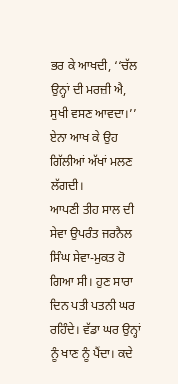ਭਰ ਕੇ ਆਖਦੀ, ‘‘ਚੱਲ ਉਨ੍ਹਾਂ ਦੀ ਮਰਜ਼ੀ ਐ, ਸੁਖੀ ਵਸਣ ਆਵਦਾ।’’ ਏਨਾ ਆਖ ਕੇ ਉਹ ਗਿੱਲੀਆਂ ਅੱਖਾਂ ਮਲਣ ਲੱਗਦੀ।
ਆਪਣੀ ਤੀਹ ਸਾਲ ਦੀ ਸੇਵਾ ਉਪਰੰਤ ਜਰਨੈਲ ਸਿੰਘ ਸੇਵਾ-ਮੁਕਤ ਹੋ ਗਿਆ ਸੀ। ਹੁਣ ਸਾਰਾ ਦਿਨ ਪਤੀ ਪਤਨੀ ਘਰ ਰਹਿੰਦੇ। ਵੱਡਾ ਘਰ ਉਨ੍ਹਾਂ ਨੂੰ ਖਾਣ ਨੂੰ ਪੈਂਦਾ। ਕਦੇ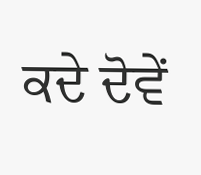ਕਦੇ ਦੋਵੇਂ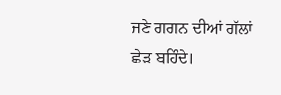ਜਣੇ ਗਗਨ ਦੀਆਂ ਗੱਲਾਂ ਛੇੜ ਬਹਿੰਦੇ।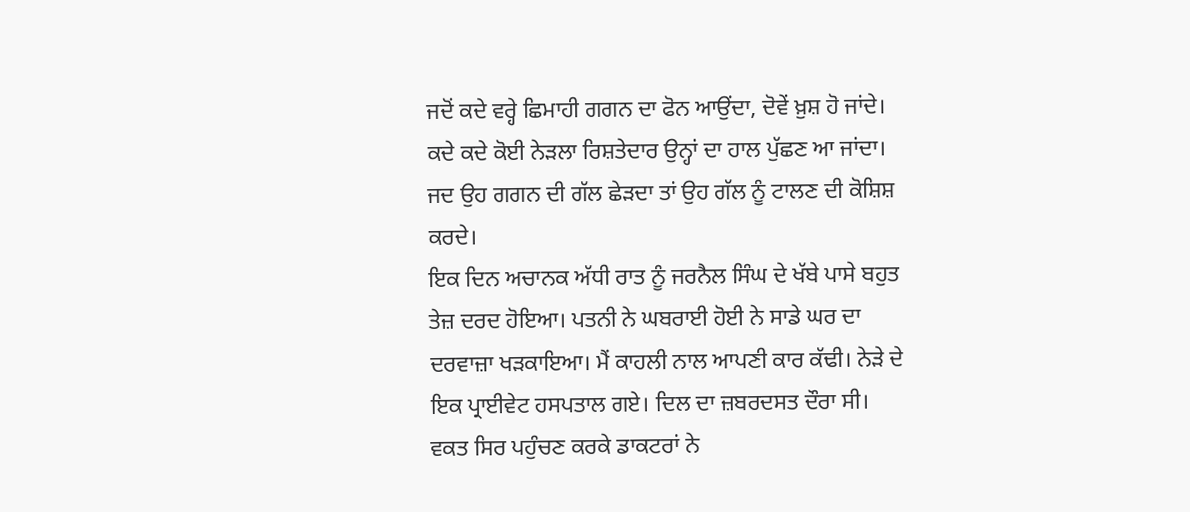ਜਦੋਂ ਕਦੇ ਵਰ੍ਹੇ ਛਿਮਾਹੀ ਗਗਨ ਦਾ ਫੋਨ ਆਉਂਦਾ, ਦੋਵੇਂ ਖ਼ੁਸ਼ ਹੋ ਜਾਂਦੇ। ਕਦੇ ਕਦੇ ਕੋਈ ਨੇੜਲਾ ਰਿਸ਼ਤੇਦਾਰ ਉਨ੍ਹਾਂ ਦਾ ਹਾਲ ਪੁੱਛਣ ਆ ਜਾਂਦਾ। ਜਦ ਉਹ ਗਗਨ ਦੀ ਗੱਲ ਛੇੜਦਾ ਤਾਂ ਉਹ ਗੱਲ ਨੂੰ ਟਾਲਣ ਦੀ ਕੋਸ਼ਿਸ਼ ਕਰਦੇ।
ਇਕ ਦਿਨ ਅਚਾਨਕ ਅੱਧੀ ਰਾਤ ਨੂੰ ਜਰਨੈਲ ਸਿੰਘ ਦੇ ਖੱਬੇ ਪਾਸੇ ਬਹੁਤ ਤੇਜ਼ ਦਰਦ ਹੋਇਆ। ਪਤਨੀ ਨੇ ਘਬਰਾਈ ਹੋਈ ਨੇ ਸਾਡੇ ਘਰ ਦਾ ਦਰਵਾਜ਼ਾ ਖੜਕਾਇਆ। ਮੈਂ ਕਾਹਲੀ ਨਾਲ ਆਪਣੀ ਕਾਰ ਕੱਢੀ। ਨੇੜੇ ਦੇ ਇਕ ਪ੍ਰਾਈਵੇਟ ਹਸਪਤਾਲ ਗਏ। ਦਿਲ ਦਾ ਜ਼ਬਰਦਸਤ ਦੌਰਾ ਸੀ। ਵਕਤ ਸਿਰ ਪਹੁੰਚਣ ਕਰਕੇ ਡਾਕਟਰਾਂ ਨੇ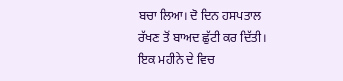ਬਚਾ ਲਿਆ। ਦੋ ਦਿਨ ਹਸਪਤਾਲ ਰੱਖਣ ਤੋਂ ਬਾਅਦ ਛੁੱਟੀ ਕਰ ਦਿੱਤੀ। ਇਕ ਮਹੀਨੇ ਦੇ ਵਿਚ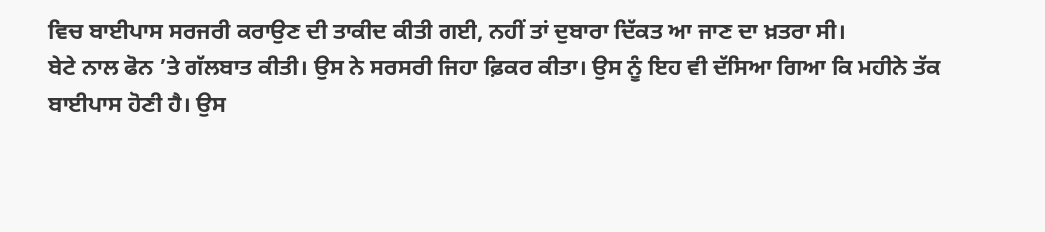ਵਿਚ ਬਾਈਪਾਸ ਸਰਜਰੀ ਕਰਾਉਣ ਦੀ ਤਾਕੀਦ ਕੀਤੀ ਗਈ, ਨਹੀਂ ਤਾਂ ਦੁਬਾਰਾ ਦਿੱਕਤ ਆ ਜਾਣ ਦਾ ਖ਼ਤਰਾ ਸੀ।
ਬੇਟੇ ਨਾਲ ਫੋਨ ’ਤੇ ਗੱਲਬਾਤ ਕੀਤੀ। ਉਸ ਨੇ ਸਰਸਰੀ ਜਿਹਾ ਫ਼ਿਕਰ ਕੀਤਾ। ਉਸ ਨੂੰ ਇਹ ਵੀ ਦੱਸਿਆ ਗਿਆ ਕਿ ਮਹੀਨੇ ਤੱਕ ਬਾਈਪਾਸ ਹੋਣੀ ਹੈ। ਉਸ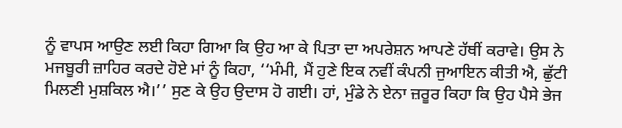ਨੂੰ ਵਾਪਸ ਆਉਣ ਲਈ ਕਿਹਾ ਗਿਆ ਕਿ ਉਹ ਆ ਕੇ ਪਿਤਾ ਦਾ ਅਪਰੇਸ਼ਨ ਆਪਣੇ ਹੱਥੀਂ ਕਰਾਵੇ। ਉਸ ਨੇ ਮਜਬੂਰੀ ਜ਼ਾਹਿਰ ਕਰਦੇ ਹੋਏ ਮਾਂ ਨੂੰ ਕਿਹਾ, ‘‘ਮੰਮੀ, ਮੈਂ ਹੁਣੇ ਇਕ ਨਵੀਂ ਕੰਪਨੀ ਜੁਆਇਨ ਕੀਤੀ ਐ, ਛੁੱਟੀ ਮਿਲਣੀ ਮੁਸ਼ਕਿਲ ਐ।’’ ਸੁਣ ਕੇ ਉਹ ਉਦਾਸ ਹੋ ਗਈ। ਹਾਂ, ਮੁੰਡੇ ਨੇ ਏਨਾ ਜ਼ਰੂਰ ਕਿਹਾ ਕਿ ਉਹ ਪੈਸੇ ਭੇਜ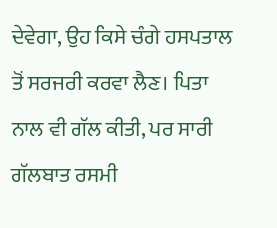ਦੇਵੇਗਾ, ਉਹ ਕਿਸੇ ਚੰਗੇ ਹਸਪਤਾਲ ਤੋਂ ਸਰਜਰੀ ਕਰਵਾ ਲੈਣ। ਪਿਤਾ ਨਾਲ ਵੀ ਗੱਲ ਕੀਤੀ, ਪਰ ਸਾਰੀ ਗੱਲਬਾਤ ਰਸਮੀ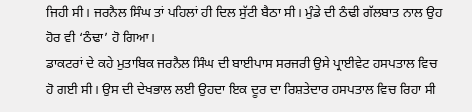ਜਿਹੀ ਸੀ। ਜਰਨੈਲ ਸਿੰਘ ਤਾਂ ਪਹਿਲਾਂ ਹੀ ਦਿਲ ਸੁੱਟੀ ਬੈਠਾ ਸੀ। ਮੁੰਡੇ ਦੀ ਠੰਢੀ ਗੱਲਬਾਤ ਨਾਲ ਉਹ ਹੋਰ ਵੀ ‘ਠੰਢਾ’ ਹੋ ਗਿਆ।
ਡਾਕਟਰਾਂ ਦੇ ਕਹੇ ਮੁਤਾਬਿਕ ਜਰਨੈਲ ਸਿੰਘ ਦੀ ਬਾਈਪਾਸ ਸਰਜਰੀ ਉਸੇ ਪ੍ਰਾਈਵੇਟ ਹਸਪਤਾਲ ਵਿਚ ਹੋ ਗਈ ਸੀ। ਉਸ ਦੀ ਦੇਖਭਾਲ ਲਈ ਉਹਦਾ ਇਕ ਦੂਰ ਦਾ ਰਿਸ਼ਤੇਦਾਰ ਹਸਪਤਾਲ ਵਿਚ ਰਿਹਾ ਸੀ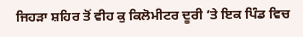ਜਿਹੜਾ ਸ਼ਹਿਰ ਤੋਂ ਵੀਹ ਕੁ ਕਿਲੋਮੀਟਰ ਦੂਰੀ ’ਤੇ ਇਕ ਪਿੰਡ ਵਿਚ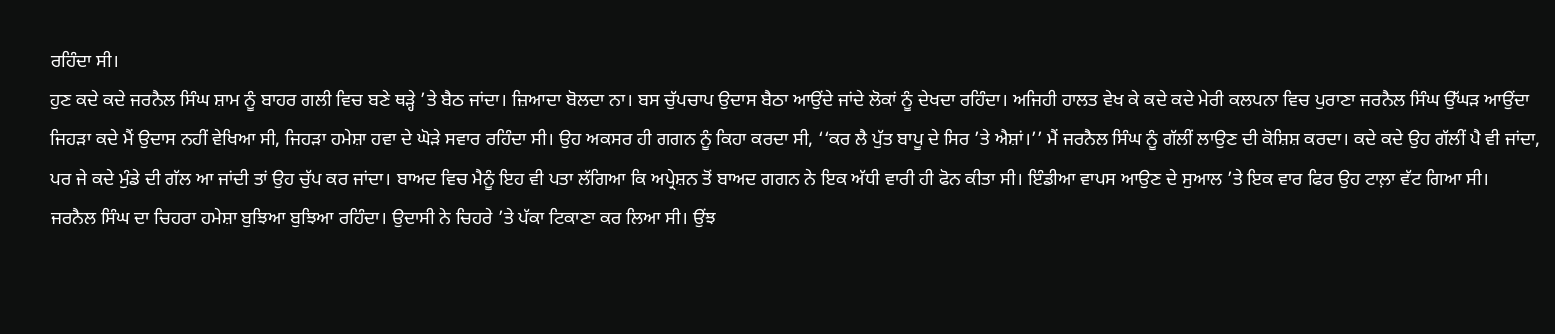ਰਹਿੰਦਾ ਸੀ।
ਹੁਣ ਕਦੇ ਕਦੇ ਜਰਨੈਲ ਸਿੰਘ ਸ਼ਾਮ ਨੂੰ ਬਾਹਰ ਗਲੀ ਵਿਚ ਬਣੇ ਥੜ੍ਹੇ ’ਤੇ ਬੈਠ ਜਾਂਦਾ। ਜ਼ਿਆਦਾ ਬੋਲਦਾ ਨਾ। ਬਸ ਚੁੱਪਚਾਪ ਉਦਾਸ ਬੈਠਾ ਆਉਂਦੇ ਜਾਂਦੇ ਲੋਕਾਂ ਨੂੰ ਦੇਖਦਾ ਰਹਿੰਦਾ। ਅਜਿਹੀ ਹਾਲਤ ਵੇਖ ਕੇ ਕਦੇ ਕਦੇ ਮੇਰੀ ਕਲਪਨਾ ਵਿਚ ਪੁਰਾਣਾ ਜਰਨੈਲ ਸਿੰਘ ਉੱਘੜ ਆਉਂਦਾ ਜਿਹੜਾ ਕਦੇ ਮੈਂ ਉਦਾਸ ਨਹੀਂ ਵੇਖਿਆ ਸੀ, ਜਿਹੜਾ ਹਮੇਸ਼ਾ ਹਵਾ ਦੇ ਘੋੜੇ ਸਵਾਰ ਰਹਿੰਦਾ ਸੀ। ਉਹ ਅਕਸਰ ਹੀ ਗਗਨ ਨੂੰ ਕਿਹਾ ਕਰਦਾ ਸੀ, ‘‘ਕਰ ਲੈ ਪੁੱਤ ਬਾਪੂ ਦੇ ਸਿਰ ’ਤੇ ਐਸ਼ਾਂ।’’ ਮੈਂ ਜਰਨੈਲ ਸਿੰਘ ਨੂੰ ਗੱਲੀਂ ਲਾਉਣ ਦੀ ਕੋਸ਼ਿਸ਼ ਕਰਦਾ। ਕਦੇ ਕਦੇ ਉਹ ਗੱਲੀਂ ਪੈ ਵੀ ਜਾਂਦਾ, ਪਰ ਜੇ ਕਦੇ ਮੁੰਡੇ ਦੀ ਗੱਲ ਆ ਜਾਂਦੀ ਤਾਂ ਉਹ ਚੁੱਪ ਕਰ ਜਾਂਦਾ। ਬਾਅਦ ਵਿਚ ਮੈਨੂੰ ਇਹ ਵੀ ਪਤਾ ਲੱਗਿਆ ਕਿ ਅਪ੍ਰੇਸ਼ਨ ਤੋਂ ਬਾਅਦ ਗਗਨ ਨੇ ਇਕ ਅੱਧੀ ਵਾਰੀ ਹੀ ਫੋਨ ਕੀਤਾ ਸੀ। ਇੰਡੀਆ ਵਾਪਸ ਆਉਣ ਦੇ ਸੁਆਲ ’ਤੇ ਇਕ ਵਾਰ ਫਿਰ ਉਹ ਟਾਲ਼ਾ ਵੱਟ ਗਿਆ ਸੀ।
ਜਰਨੈਲ ਸਿੰਘ ਦਾ ਚਿਹਰਾ ਹਮੇਸ਼ਾ ਬੁਝਿਆ ਬੁਝਿਆ ਰਹਿੰਦਾ। ਉਦਾਸੀ ਨੇ ਚਿਹਰੇ ’ਤੇ ਪੱਕਾ ਟਿਕਾਣਾ ਕਰ ਲਿਆ ਸੀ। ਉਂਝ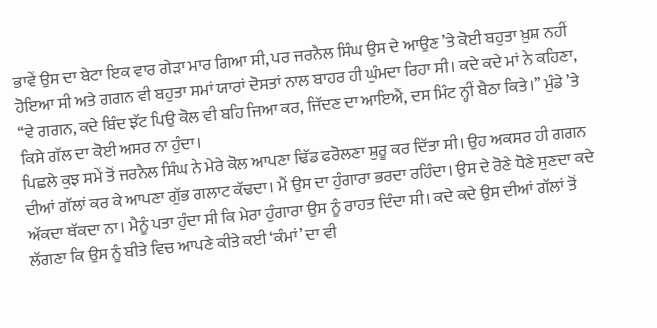ਭਾਵੇਂ ਉਸ ਦਾ ਬੇਟਾ ਇਕ ਵਾਰ ਗੇੜਾ ਮਾਰ ਗਿਆ ਸੀ, ਪਰ ਜਰਨੈਲ ਸਿੰਘ ਉਸ ਦੇ ਆਉਣ ’ਤੇ ਕੋਈ ਬਹੁਤਾ ਖ਼ੁਸ਼ ਨਹੀਂ ਹੋਇਆ ਸੀ ਅਤੇ ਗਗਨ ਵੀ ਬਹੁਤਾ ਸਮਾਂ ਯਾਰਾਂ ਦੋਸਤਾਂ ਨਾਲ ਬਾਹਰ ਹੀ ਘੁੰਮਦਾ ਰਿਹਾ ਸੀ। ਕਦੇ ਕਦੇ ਮਾਂ ਨੇ ਕਹਿਣਾ, ‘‘ਵੇ ਗਗਨ, ਕਦੇ ਬਿੰਦ ਝੱਟ ਪਿਉ ਕੋਲ ਵੀ ਬਹਿ ਜਿਆ ਕਰ, ਜਿੱਦਣ ਦਾ ਆਇਐਂ, ਦਸ ਮਿੰਟ ਨ੍ਹੀਂ ਬੈਠਾ ਕਿਤੇ।’’ ਮੁੰਡੇ ’ਤੇ ਕਿਸੇ ਗੱਲ ਦਾ ਕੋਈ ਅਸਰ ਨਾ ਹੁੰਦਾ।
ਪਿਛਲੇ ਕੁਝ ਸਮੇਂ ਤੋਂ ਜਰਨੈਲ ਸਿੰਘ ਨੇ ਮੇਰੇ ਕੋਲ ਆਪਣਾ ਢਿੱਡ ਫਰੋਲਣਾ ਸ਼ੁਰੂ ਕਰ ਦਿੱਤਾ ਸੀ। ਉਹ ਅਕਸਰ ਹੀ ਗਗਨ ਦੀਆਂ ਗੱਲਾਂ ਕਰ ਕੇ ਆਪਣਾ ਗੁੱਭ ਗਲਾਟ ਕੱਢਦਾ। ਮੈਂ ਉਸ ਦਾ ਹੁੰਗਾਰਾ ਭਰਦਾ ਰਹਿੰਦਾ। ਉਸ ਦੇ ਰੋਣੇ ਧੋਣੇ ਸੁਣਦਾ ਕਦੇ ਅੱਕਦਾ ਥੱਕਦਾ ਨਾ। ਮੈਨੂੰ ਪਤਾ ਹੁੰਦਾ ਸੀ ਕਿ ਮੇਰਾ ਹੁੰਗਾਰਾ ਉਸ ਨੂੰ ਰਾਹਤ ਦਿੰਦਾ ਸੀ। ਕਦੇ ਕਦੇ ਉਸ ਦੀਆਂ ਗੱਲਾਂ ਤੋਂ ਲੱਗਣਾ ਕਿ ਉਸ ਨੂੰ ਬੀਤੇ ਵਿਚ ਆਪਣੇ ਕੀਤੇ ਕਈ ‘ਕੰਮਾਂ’ ਦਾ ਵੀ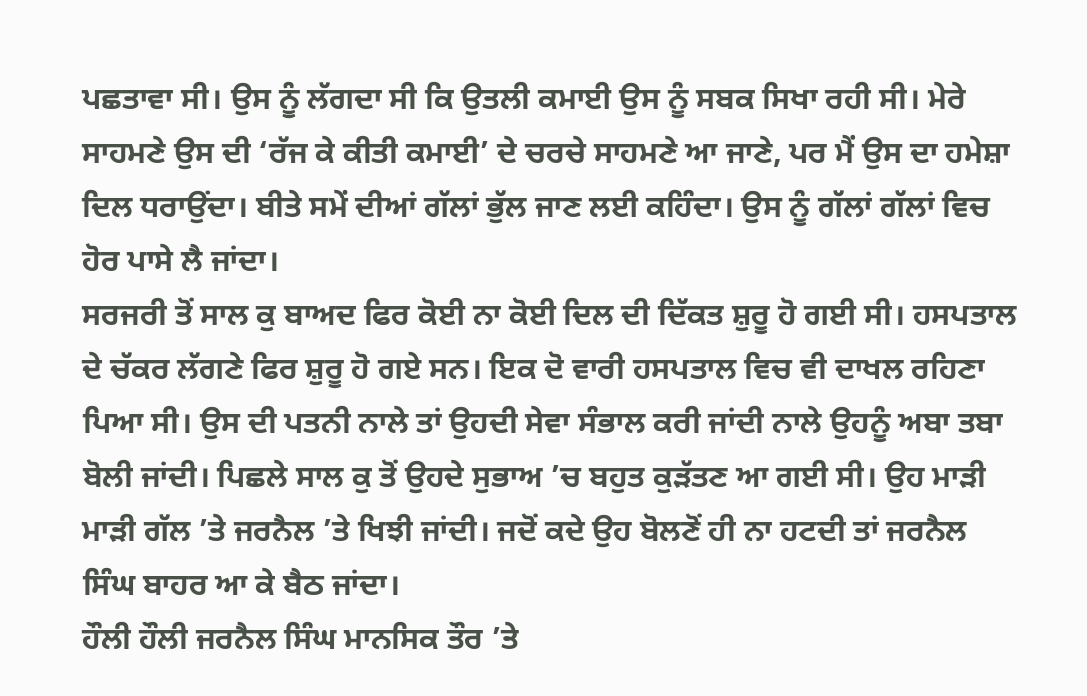ਪਛਤਾਵਾ ਸੀ। ਉਸ ਨੂੰ ਲੱਗਦਾ ਸੀ ਕਿ ਉਤਲੀ ਕਮਾਈ ਉਸ ਨੂੰ ਸਬਕ ਸਿਖਾ ਰਹੀ ਸੀ। ਮੇਰੇ ਸਾਹਮਣੇ ਉਸ ਦੀ ‘ਰੱਜ ਕੇ ਕੀਤੀ ਕਮਾਈ’ ਦੇ ਚਰਚੇ ਸਾਹਮਣੇ ਆ ਜਾਣੇ, ਪਰ ਮੈਂ ਉਸ ਦਾ ਹਮੇਸ਼ਾ ਦਿਲ ਧਰਾਉਂਦਾ। ਬੀਤੇ ਸਮੇਂ ਦੀਆਂ ਗੱਲਾਂ ਭੁੱਲ ਜਾਣ ਲਈ ਕਹਿੰਦਾ। ਉਸ ਨੂੰ ਗੱਲਾਂ ਗੱਲਾਂ ਵਿਚ ਹੋਰ ਪਾਸੇ ਲੈ ਜਾਂਦਾ।
ਸਰਜਰੀ ਤੋਂ ਸਾਲ ਕੁ ਬਾਅਦ ਫਿਰ ਕੋਈ ਨਾ ਕੋਈ ਦਿਲ ਦੀ ਦਿੱਕਤ ਸ਼ੁਰੂ ਹੋ ਗਈ ਸੀ। ਹਸਪਤਾਲ ਦੇ ਚੱਕਰ ਲੱਗਣੇ ਫਿਰ ਸ਼ੁਰੂ ਹੋ ਗਏ ਸਨ। ਇਕ ਦੋ ਵਾਰੀ ਹਸਪਤਾਲ ਵਿਚ ਵੀ ਦਾਖਲ ਰਹਿਣਾ ਪਿਆ ਸੀ। ਉਸ ਦੀ ਪਤਨੀ ਨਾਲੇ ਤਾਂ ਉਹਦੀ ਸੇਵਾ ਸੰਭਾਲ ਕਰੀ ਜਾਂਦੀ ਨਾਲੇ ਉਹਨੂੰ ਅਬਾ ਤਬਾ ਬੋਲੀ ਜਾਂਦੀ। ਪਿਛਲੇ ਸਾਲ ਕੁ ਤੋਂ ਉਹਦੇ ਸੁਭਾਅ ’ਚ ਬਹੁਤ ਕੁੜੱਤਣ ਆ ਗਈ ਸੀ। ਉਹ ਮਾੜੀ ਮਾੜੀ ਗੱਲ ’ਤੇ ਜਰਨੈਲ ’ਤੇ ਖਿਝੀ ਜਾਂਦੀ। ਜਦੋਂ ਕਦੇ ਉਹ ਬੋਲਣੋਂ ਹੀ ਨਾ ਹਟਦੀ ਤਾਂ ਜਰਨੈਲ ਸਿੰਘ ਬਾਹਰ ਆ ਕੇ ਬੈਠ ਜਾਂਦਾ।
ਹੌਲੀ ਹੌਲੀ ਜਰਨੈਲ ਸਿੰਘ ਮਾਨਸਿਕ ਤੌਰ ’ਤੇ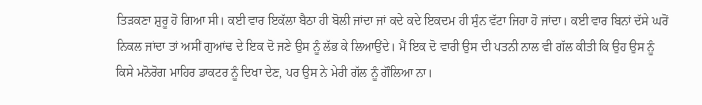ਤਿੜਕਣਾ ਸ਼ੁਰੂ ਹੋ ਗਿਆ ਸੀ। ਕਈ ਵਾਰ ਇਕੱਲਾ ਬੈਠਾ ਹੀ ਬੋਲੀ ਜਾਂਦਾ ਜਾਂ ਕਦੇ ਕਦੇ ਇਕਦਮ ਹੀ ਸੁੰਨ ਵੱਟਾ ਜਿਹਾ ਹੋ ਜਾਂਦਾ। ਕਈ ਵਾਰ ਬਿਨਾਂ ਦੱਸੇ ਘਰੋਂ ਨਿਕਲ ਜਾਂਦਾ ਤਾਂ ਅਸੀਂ ਗੁਆਂਢ ਦੇ ਇਕ ਦੋ ਜਣੇ ਉਸ ਨੂੰ ਲੱਭ ਕੇ ਲਿਆਉਂਦੇ। ਮੈਂ ਇਕ ਦੋ ਵਾਰੀ ਉਸ ਦੀ ਪਤਨੀ ਨਾਲ ਵੀ ਗੱਲ ਕੀਤੀ ਕਿ ਉਹ ਉਸ ਨੂੰ ਕਿਸੇ ਮਨੋਰੋਗ ਮਾਹਿਰ ਡਾਕਟਰ ਨੂੰ ਦਿਖਾ ਦੇਣ, ਪਰ ਉਸ ਨੇ ਮੇਰੀ ਗੱਲ ਨੂੰ ਗੌਲਿਆ ਨਾ।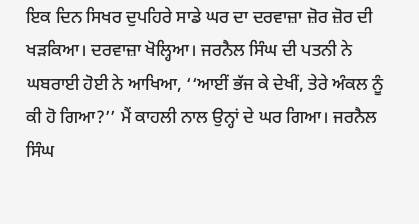ਇਕ ਦਿਨ ਸਿਖਰ ਦੁਪਹਿਰੇ ਸਾਡੇ ਘਰ ਦਾ ਦਰਵਾਜ਼ਾ ਜ਼ੋਰ ਜ਼ੋਰ ਦੀ ਖੜਕਿਆ। ਦਰਵਾਜ਼ਾ ਖੋਲ੍ਹਿਆ। ਜਰਨੈਲ ਸਿੰਘ ਦੀ ਪਤਨੀ ਨੇ ਘਬਰਾਈ ਹੋਈ ਨੇ ਆਖਿਆ, ‘‘ਆਈਂ ਭੱਜ ਕੇ ਦੇਖੀਂ, ਤੇਰੇ ਅੰਕਲ ਨੂੰ ਕੀ ਹੋ ਗਿਆ?’’ ਮੈਂ ਕਾਹਲੀ ਨਾਲ ਉਨ੍ਹਾਂ ਦੇ ਘਰ ਗਿਆ। ਜਰਨੈਲ ਸਿੰਘ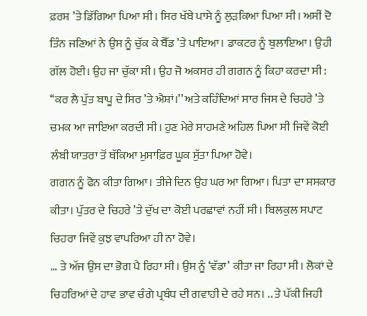ਫ਼ਰਸ਼ ’ਤੇ ਡਿੱਗਿਆ ਪਿਆ ਸੀ। ਸਿਰ ਖੱਬੇ ਪਾਸੇ ਨੂੰ ਲੁੜਕਿਆ ਪਿਆ ਸੀ। ਅਸੀਂ ਦੋ ਤਿੰਨ ਜਣਿਆਂ ਨੇ ਉਸ ਨੂੰ ਚੁੱਕ ਕੇ ਬੈੱਡ ’ਤੇ ਪਾਇਆ। ਡਾਕਟਰ ਨੂੰ ਬੁਲਾਇਆ। ਉਹੀ ਗੱਲ ਹੋਈ। ਉਹ ਜਾ ਚੁੱਕਾ ਸੀ। ਉਹ ਜੋ ਅਕਸਰ ਹੀ ਗਗਨ ਨੂੰ ਕਿਹਾ ਕਰਦਾ ਸੀ: ‘‘ਕਰ ਲੈ ਪੁੱਤ ਬਾਪੂ ਦੇ ਸਿਰ ’ਤੇ ਐਸ਼ਾਂ।’’ ਅਤੇ ਕਹਿੰਦਿਆਂ ਸਾਰ ਜਿਸ ਦੇ ਚਿਹਰੇ ’ਤੇ ਚਮਕ ਆ ਜਾਇਆ ਕਰਦੀ ਸੀ। ਹੁਣ ਮੇਰੇ ਸਾਹਮਣੇ ਅਹਿਲ ਪਿਆ ਸੀ ਜਿਵੇਂ ਕੋਈ ਲੰਬੀ ਯਾਤਰਾ ਤੋਂ ਥੱਕਿਆ ਮੁਸਾਫ਼ਿਰ ਘੂਕ ਸੁੱਤਾ ਪਿਆ ਹੋਵੇ।
ਗਗਨ ਨੂੰ ਫੋਨ ਕੀਤਾ ਗਿਆ। ਤੀਜੇ ਦਿਨ ਉਹ ਘਰ ਆ ਗਿਆ। ਪਿਤਾ ਦਾ ਸਸਕਾਰ ਕੀਤਾ। ਪੁੱਤਰ ਦੇ ਚਿਹਰੇ ’ਤੇ ਦੁੱਖ ਦਾ ਕੋਈ ਪਰਛਾਵਾਂ ਨਹੀਂ ਸੀ। ਬਿਲਕੁਲ ਸਪਾਟ ਚਿਹਰਾ ਜਿਵੇਂ ਕੁਝ ਵਾਪਰਿਆ ਹੀ ਨਾ ਹੋਵੇ।
… ਤੇ ਅੱਜ ਉਸ ਦਾ ਭੋਗ ਪੈ ਰਿਹਾ ਸੀ। ਉਸ ਨੂੰ ‘ਵੱਡਾ’ ਕੀਤਾ ਜਾ ਰਿਹਾ ਸੀ। ਲੋਕਾਂ ਦੇ ਚਿਹਰਿਆਂ ਦੇ ਹਾਵ ਭਾਵ ਚੰਗੇ ਪ੍ਰਬੰਧ ਦੀ ਗਵਾਹੀ ਦੇ ਰਹੇ ਸਨ। .. ਤੇ ਪੱਕੀ ਜਿਹੀ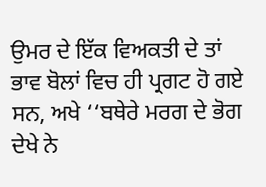ਉਮਰ ਦੇ ਇੱਕ ਵਿਅਕਤੀ ਦੇ ਤਾਂ ਭਾਵ ਬੋਲਾਂ ਵਿਚ ਹੀ ਪ੍ਰਗਟ ਹੋ ਗਏ ਸਨ, ਅਖੇ ‘‘ਬਥੇਰੇ ਮਰਗ ਦੇ ਭੋਗ ਦੇਖੇ ਨੇ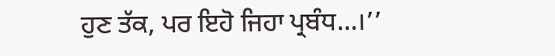ਹੁਣ ਤੱਕ, ਪਰ ਇਹੋ ਜਿਹਾ ਪ੍ਰਬੰਧ…।’’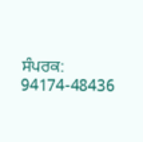ਸੰਪਰਕ: 94174-48436